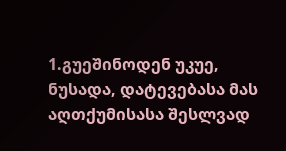1.გუეშინოდენ უკუე, ნუსადა, დატევებასა მას აღთქუმისასა შესლვად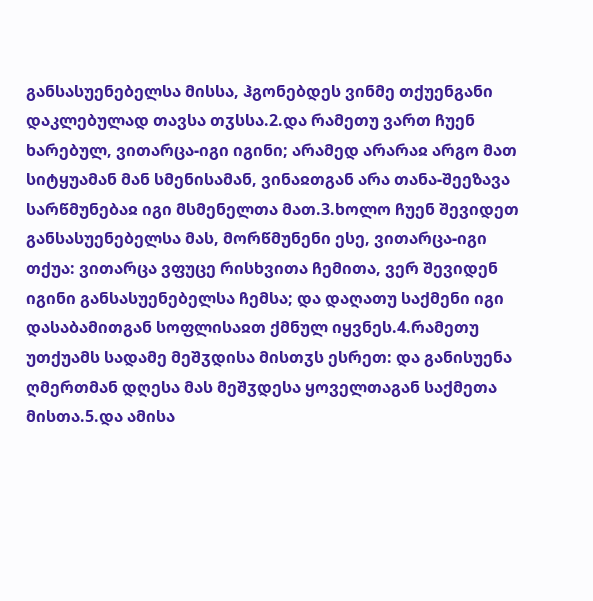განსასუენებელსა მისსა, ჰგონებდეს ვინმე თქუენგანი დაკლებულად თავსა თჳსსა.2.და რამეთუ ვართ ჩუენ ხარებულ, ვითარცა-იგი იგინი; არამედ არარაჲ არგო მათ სიტყუამან მან სმენისამან, ვინაჲთგან არა თანა-შეეზავა სარწმუნებაჲ იგი მსმენელთა მათ.3.ხოლო ჩუენ შევიდეთ განსასუენებელსა მას, მორწმუნენი ესე, ვითარცა-იგი თქუა: ვითარცა ვფუცე რისხვითა ჩემითა, ვერ შევიდენ იგინი განსასუენებელსა ჩემსა; და დაღათუ საქმენი იგი დასაბამითგან სოფლისაჲთ ქმნულ იყვნეს.4.რამეთუ უთქუამს სადამე მეშჳდისა მისთჳს ესრეთ: და განისუენა ღმერთმან დღესა მას მეშჳდესა ყოველთაგან საქმეთა მისთა.5.და ამისა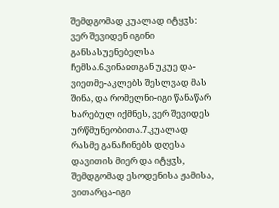შემდგომად კუალად იტყჳს: ვერ შევიდენ იგინი განსასუენებელსა ჩემსა.6.ვინაჲთგან უკუე და-ვიეთმე-აკლებს შესლვად მას შინა, და რომელნი-იგი წანაწარ ხარებულ იქმნეს, ვერ შევიდეს ურწმუნეობითა.7.კუალად რასმე განაჩინებს დღესა დავითის მიერ და იტყჳს, შემდგომად ესოდენისა ჟამისა, ვითარცა-იგი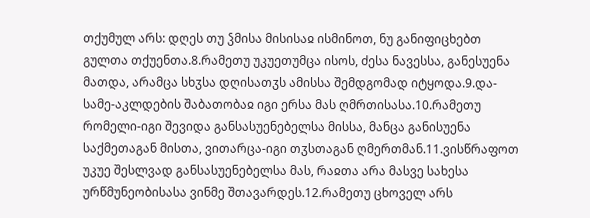თქუმულ არს: დღეს თუ ჴმისა მისისაჲ ისმინოთ, ნუ განიფიცხებთ გულთა თქუენთა.8.რამეთუ უკუეთუმცა ისოს, ძესა ნავესსა, განესუენა მათდა, არამცა სხჳსა დღისათჳს ამისსა შემდგომად იტყოდა.9.და-სამე-აკლდების შაბათობაჲ იგი ერსა მას ღმრთისასა.10.რამეთუ რომელი-იგი შევიდა განსასუენებელსა მისსა, მანცა განისუენა საქმეთაგან მისთა, ვითარცა-იგი თჳსთაგან ღმერთმან.11.ვისწრაფოთ უკუე შესლვად განსასუენებელსა მას, რაჲთა არა მასვე სახესა ურწმუნეობისასა ვინმე შთავარდეს.12.რამეთუ ცხოველ არს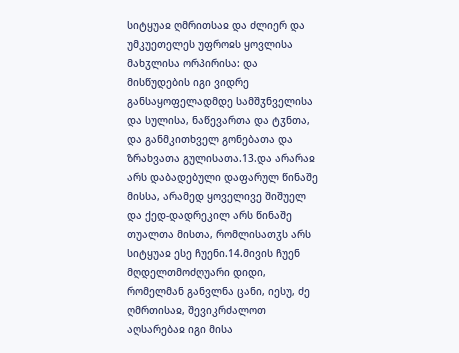სიტყუაჲ ღმრითსაჲ და ძლიერ და უმკუეთელეს უფროჲს ყოვლისა მახჳლისა ორპირისა: და მისწუდების იგი ვიდრე განსაყოფელადმდე სამშჳნველისა და სულისა, ნაწევართა და ტჳნთა, და განმკითხველ გონებათა და ზრახვათა გულისათა.13.და არარაჲ არს დაბადებული დაფარულ წინაშე მისსა, არამედ ყოველივე შიშუელ და ქედ-დადრეკილ არს წინაშე თუალთა მისთა, რომლისათჳს არს სიტყუაჲ ესე ჩუენი.14.მივის ჩუენ მღდელთმოძღუარი დიდი, რომელმან განვლნა ცანი, იესუ, ძე ღმრთისაჲ, შევიკრძალოთ აღსარებაჲ იგი მისა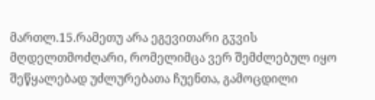მართლ.15.რამეთუ არა ეგევითარი გჳვის მღდელთმოძღარი, რომელიმცა ვერ შემძლებულ იყო შეწყალებად უძლურებათა ჩუენთა, გამოცდილი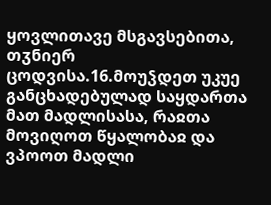ყოვლითავე მსგავსებითა, თჳნიერ ცოდვისა.16.მოუჴდეთ უკუე განცხადებულად საყდართა მათ მადლისასა, რაჲთა მოვიღოთ წყალობაჲ და ვპოოთ მადლი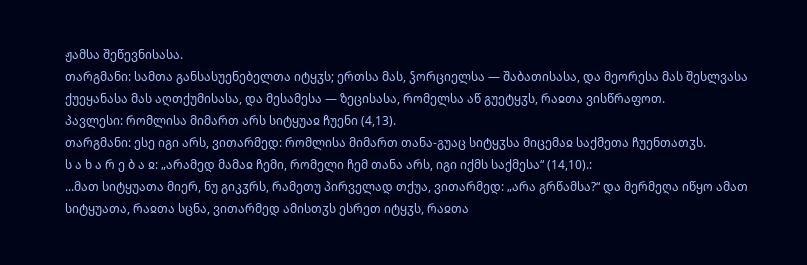ჟამსა შეწევნისასა.
თარგმანი: სამთა განსასუენებელთა იტყჳს; ერთსა მას, ჴორციელსა — შაბათისასა, და მეორესა მას შესლვასა ქუეყანასა მას აღთქუმისასა, და მესამესა — ზეცისასა, რომელსა აწ გუეტყჳს, რაჲთა ვისწრაფოთ.
პავლესი: რომლისა მიმართ არს სიტყუაჲ ჩუენი (4,13).
თარგმანი: ესე იგი არს, ვითარმედ: რომლისა მიმართ თანა-გუაც სიტყჳსა მიცემაჲ საქმეთა ჩუენთათჳს.
ს ა ხ ა რ ე ბ ა ჲ: „არამედ მამაჲ ჩემი, რომელი ჩემ თანა არს, იგი იქმს საქმესა“ (14,10).:
...მათ სიტყუათა მიერ, ნუ გიკჳრს, რამეთუ პირველად თქუა, ვითარმედ: „არა გრწამსა?“ და მერმეღა იწყო ამათ სიტყუათა, რაჲთა სცნა, ვითარმედ ამისთჳს ესრეთ იტყჳს, რაჲთა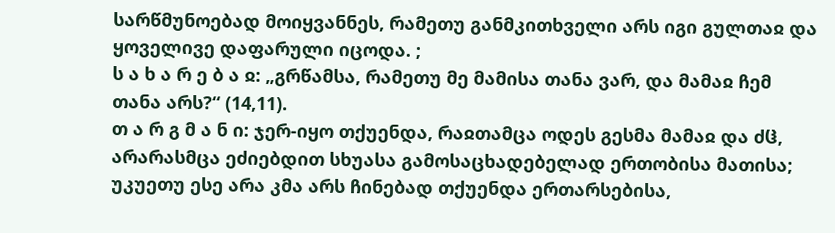სარწმუნოებად მოიყვანნეს, რამეთუ განმკითხველი არს იგი გულთაჲ და ყოველივე დაფარული იცოდა. ;
ს ა ხ ა რ ე ბ ა ჲ: „გრწამსა, რამეთუ მე მამისა თანა ვარ, და მამაჲ ჩემ თანა არს?“ (14,11).
თ ა რ გ მ ა ნ ი: ჯერ-იყო თქუენდა, რაჲთამცა ოდეს გესმა მამაჲ და ძჱ, არარასმცა ეძიებდით სხუასა გამოსაცხადებელად ერთობისა მათისა; უკუეთუ ესე არა კმა არს ჩინებად თქუენდა ერთარსებისა,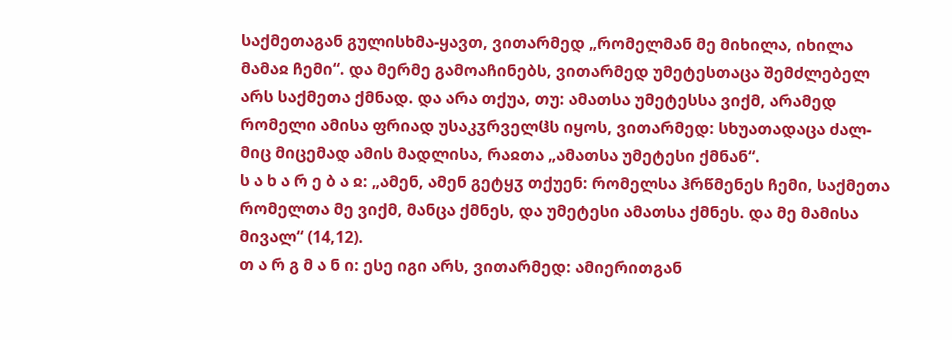საქმეთაგან გულისხმა-ყავთ, ვითარმედ „რომელმან მე მიხილა, იხილა მამაჲ ჩემი“. და მერმე გამოაჩინებს, ვითარმედ უმეტესთაცა შემძლებელ არს საქმეთა ქმნად. და არა თქუა, თუ: ამათსა უმეტესსა ვიქმ, არამედ რომელი ამისა ფრიად უსაკჳრველჱს იყოს, ვითარმედ: სხუათადაცა ძალ-მიც მიცემად ამის მადლისა, რაჲთა „ამათსა უმეტესი ქმნან“.
ს ა ხ ა რ ე ბ ა ჲ: „ამენ, ამენ გეტყჳ თქუენ: რომელსა ჰრწმენეს ჩემი, საქმეთა რომელთა მე ვიქმ, მანცა ქმნეს, და უმეტესი ამათსა ქმნეს. და მე მამისა მივალ“ (14,12).
თ ა რ გ მ ა ნ ი: ესე იგი არს, ვითარმედ: ამიერითგან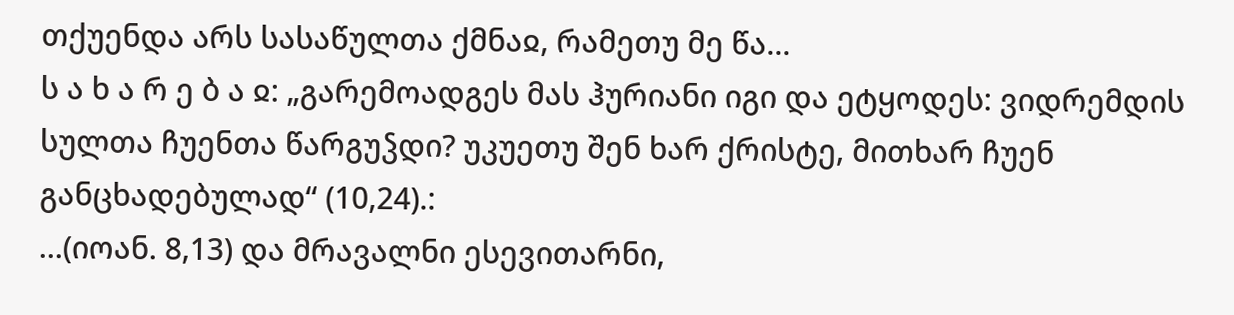თქუენდა არს სასაწულთა ქმნაჲ, რამეთუ მე წა...
ს ა ხ ა რ ე ბ ა ჲ: „გარემოადგეს მას ჰურიანი იგი და ეტყოდეს: ვიდრემდის სულთა ჩუენთა წარგუჴდი? უკუეთუ შენ ხარ ქრისტე, მითხარ ჩუენ განცხადებულად“ (10,24).:
...(იოან. 8,13) და მრავალნი ესევითარნი,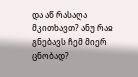და აწ რასაღა მკითხავთ? ანუ რაჲ გნებავს ჩემ მიერ ცნობად?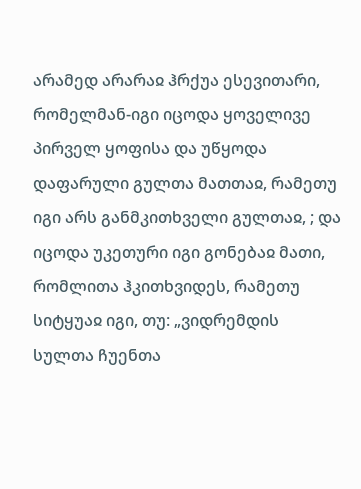არამედ არარაჲ ჰრქუა ესევითარი, რომელმან-იგი იცოდა ყოველივე პირველ ყოფისა და უწყოდა დაფარული გულთა მათთაჲ, რამეთუ იგი არს განმკითხველი გულთაჲ, ; და იცოდა უკეთური იგი გონებაჲ მათი, რომლითა ჰკითხვიდეს, რამეთუ სიტყუაჲ იგი, თუ: „ვიდრემდის სულთა ჩუენთა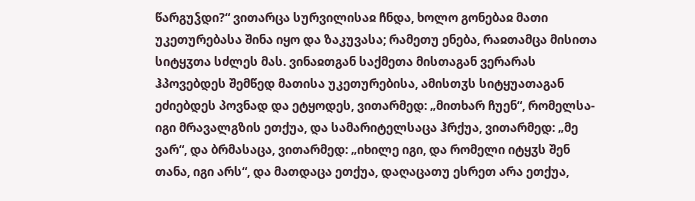წარგუჴდი?“ ვითარცა სურვილისაჲ ჩნდა, ხოლო გონებაჲ მათი უკეთურებასა შინა იყო და ზაკუვასა; რამეთუ ენება, რაჲთამცა მისითა სიტყჳთა სძლეს მას. ვინაჲთგან საქმეთა მისთაგან ვერარას ჰპოვებდეს შემწედ მათისა უკეთურებისა, ამისთჳს სიტყუათაგან ეძიებდეს პოვნად და ეტყოდეს, ვითარმედ: „მითხარ ჩუენ“, რომელსა-იგი მრავალგზის ეთქუა, და სამარიტელსაცა ჰრქუა, ვითარმედ: „მე ვარ“, და ბრმასაცა, ვითარმედ: „იხილე იგი, და რომელი იტყჳს შენ თანა, იგი არს“, და მათდაცა ეთქუა, დაღაცათუ ესრეთ არა ეთქუა,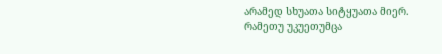არამედ სხუათა სიტყუათა მიერ. რამეთუ უკუეთუმცა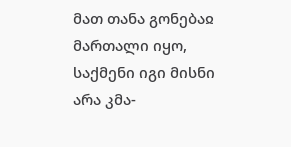მათ თანა გონებაჲ მართალი იყო, საქმენი იგი მისნი არა კმა-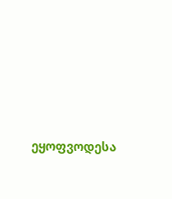ეყოფვოდესა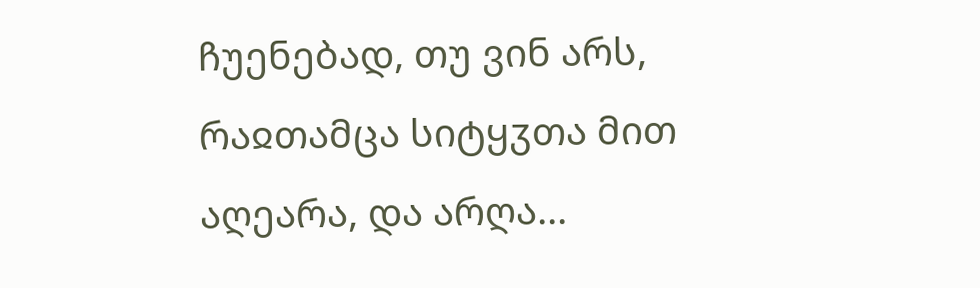ჩუენებად, თუ ვინ არს, რაჲთამცა სიტყჳთა მით აღეარა, და არღა...